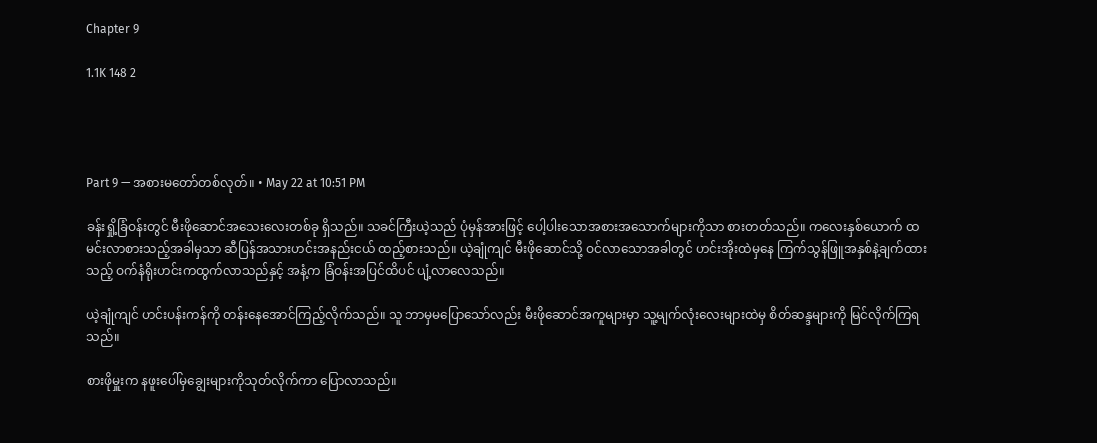Chapter 9

1.1K 148 2




Part 9 — အစားမတော်တစ်လုတ်။ • May 22 at 10:51 PM

ခန်းရှို့ခြံဝန်းတွင် မီးဖိုဆောင်အသေးလေးတစ်ခု ရှိသည်။ သခင်ကြီးယဲ့သည် ပုံမှန်အားဖြင့် ပေါ့ပါးသောအစားအသောက်များကိုသာ စားတတ်သည်။ ကလေးနှစ်ယောက် ထမင်းလာစားသည့်အခါမှသာ ဆီပြန်အသားဟင်းအနည်းငယ် ထည့်စားသည်။ ယဲ့ချုံကျင် မီးဖိုဆောင်သို့ ဝင်လာသောအခါတွင် ဟင်းအိုးထဲမှနေ ကြက်သွန်ဖြူအနှစ်နဲ့ချက်ထားသည့် ဝက်နံရိုးဟင်းကထွက်လာသည်နှင့် အနံ့က ခြံဝန်းအပြင်ထိပင် ပျံ့လာလေသည်။

ယဲ့ချုံကျင် ဟင်းပန်းကန်ကို တန်းနေအောင်ကြည့်လိုက်သည်။ သူ ဘာမှမပြောသော်လည်း မီးဖိုဆောင်အကူများမှာ သူ့မျက်လုံးလေးများထဲမှ စိတ်ဆန္ဒများကို မြင်လိုက်ကြရသည်။

စားဖိုမှူးက နဖူးပေါ်မှချွေးများကိုသုတ်လိုက်ကာ ပြောလာသည်။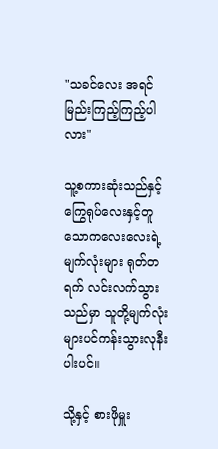"သခင်လေး အရင်မြည်းကြည့်ကြည့်ပါလား"

သူ့စကားဆုံးသည်နှင့် ကြွေရုပ်လေးနှင့်တူသောကလေးလေးရဲ့ မျက်လုံးများ ရုတ်တရက် လင်းလက်သွားသည်မှာ သူတို့မျက်လုံးများပင်ကန်းသွားလုနီးပါးပင်။

သို့နှင့် စားဖိုမှူး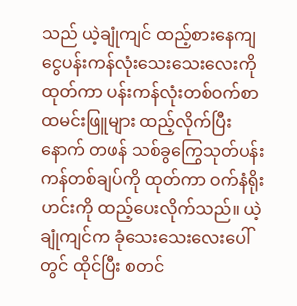သည် ယဲ့ချုံကျင် ထည့်စားနေကျ ငွေပန်းကန်လုံးသေးသေးလေးကို ထုတ်ကာ ပန်းကန်လုံးတစ်ဝက်စာ ထမင်းဖြူများ ထည့်လိုက်ပြီးနောက် တဖန် သစ်ခွကြွေသုတ်ပန်းကန်တစ်ချပ်ကို ထုတ်ကာ ဝက်နံရိုးဟင်းကို ထည့်ပေးလိုက်သည်။ ယဲ့ချုံကျင်က ခုံသေးသေးလေးပေါ်တွင် ထိုင်ပြီး စတင်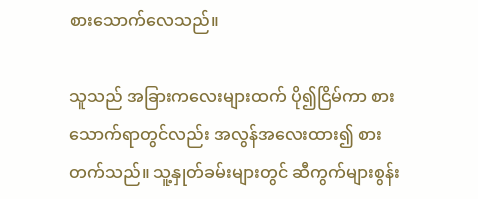စားသောက်လေသည်။

သူသည် အခြားကလေးများထက် ပို၍ငြိမ်ကာ စားသောက်ရာတွင်လည်း အလွန်အလေးထား၍ စားတက်သည်။ သူ့နှုတ်ခမ်းများတွင် ဆီကွက်များစွန်း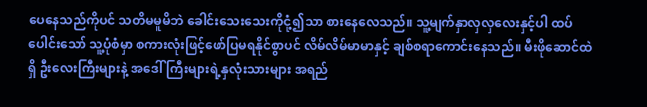ပေနေသည်ကိုပင် သတိမမူမိဘဲ ခေါင်းသေးသေးကိုငုံ့၍သာ စားနေလေသည်။ သူ့မျက်နှာလှလှလေးနှင့်ပါ ထပ်ပေါင်းသော် သူ့ပုံစံမှာ စကားလုံးဖြင့်ဖော်ပြမရနိုင်စွာပင် လိမ်လိမ်မာမာနှင့် ချစ်စရာကောင်းနေ‌သည်။ မီးဖိုဆောင်ထဲရှိ ဦးလေးကြီးများနဲ့ အ‌ဒေါ်ကြီးများရဲ့နှလုံးသားများ အရည်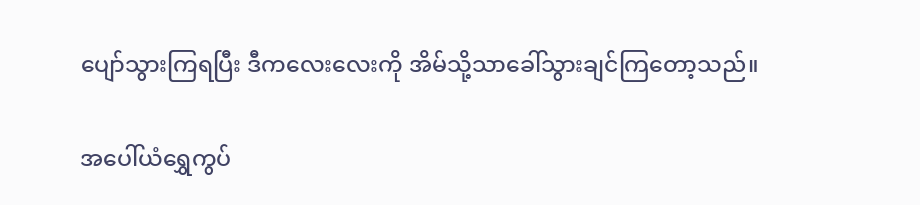ပျော်သွားကြရပြီး ဒီကလေးလေးကို အိမ်သို့သာခေါ်သွားချင်ကြတော့သည်။

အပေါ်ယံရွှေကွပ်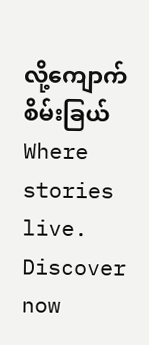လို့ကျောက်စိမ်းခြယ်Where stories live. Discover now